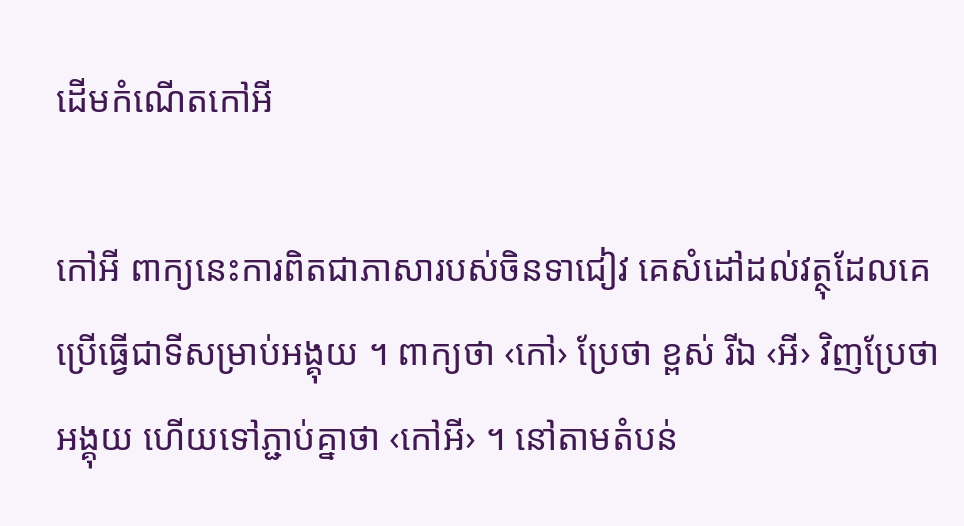ដើមកំណើតកៅអី

កៅអី ពាក្យនេះការពិតជាភាសារបស់ចិនទាជៀវ គេសំដៅដល់វត្ថុដែលគេប្រើធ្វើជាទីសម្រាប់អង្គុយ ។ ពាក្យថា ‹កៅ› ប្រែថា ខ្ពស់ រីឯ ‹អី› វិញប្រែថា អង្គុយ ហើយទៅភ្ជាប់គ្នាថា ‹កៅអី› ។ នៅតាមតំបន់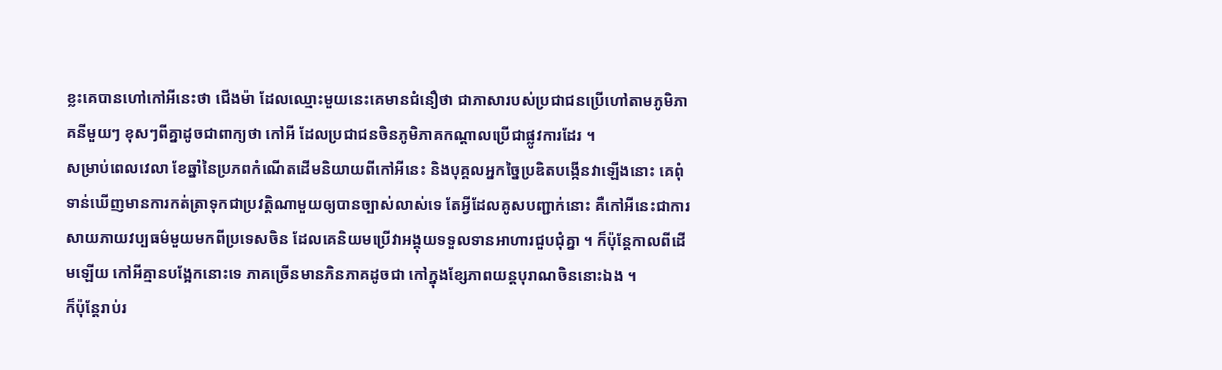ខ្លះគេបានហៅកៅអីនេះថា ជើងម៉ា ដែលឈ្មោះមួយនេះគេមានជំនឿថា ជាភាសារបស់ប្រជាជនប្រើហៅតាមភូមិភាគនីមួយៗ ខុសៗពីគ្នាដូចជាពាក្យថា កៅអី ដែលប្រជាជនចិនភូមិភាគកណ្ដាលប្រើជាផ្លូវការដែរ ។
សម្រាប់ពេលវេលា ខែឆ្នាំនៃប្រភពកំណើតដើមនិយាយពីកៅអីនេះ និងបុគ្គលអ្នកច្នៃប្រឌិតបង្កើនវាឡើងនោះ គេពុំទាន់ឃើញមានការកត់ត្រាទុកជាប្រវត្តិណាមួយឲ្យបានច្បាស់លាស់ទេ តែអ្វីដែលគូសបញ្ជាក់នោះ គឺកៅអីនេះជាការសាយភាយវប្បធម៌មួយមកពីប្រទេសចិន ដែលគេនិយមប្រើវាអង្គុយទទួលទានអាហារជួបជុំគ្នា ។ ក៏ប៉ុន្ដែកាលពីដើមឡើយ កៅអីគ្មានបង្អែកនោះទេ ភាគច្រើនមានភិនភាគដូចជា កៅក្នុងខ្សែភាពយន្ដបុរាណចិននោះឯង ។
ក៏ប៉ុន្ដែរាប់រ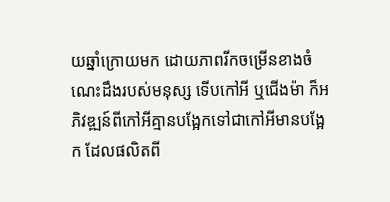យឆ្នាំក្រោយមក ដោយភាពរីកចម្រើនខាងចំណេះដឹងរបស់មនុស្ស ទើបកៅអី ឬជើងម៉ា ក៏អភិវឌ្ឍន៍ពីកៅអីគ្មានបង្អែកទៅជាកៅអីមានបង្អែក ដែលផលិតពី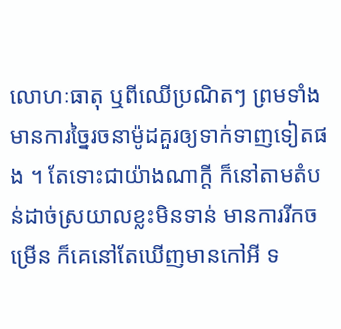លោហៈធាតុ ឬពីឈើប្រណិតៗ ព្រមទាំងមានការច្នៃរចនាម៉ូដគួរឲ្យទាក់ទាញទៀតផង ។ តែទោះជាយ៉ាងណាក្ដី ក៏នៅតាមតំបន់ដាច់ស្រយាលខ្លះមិនទាន់ មានការរីកចម្រើន ក៏គេនៅតែឃើញមានកៅអី ទ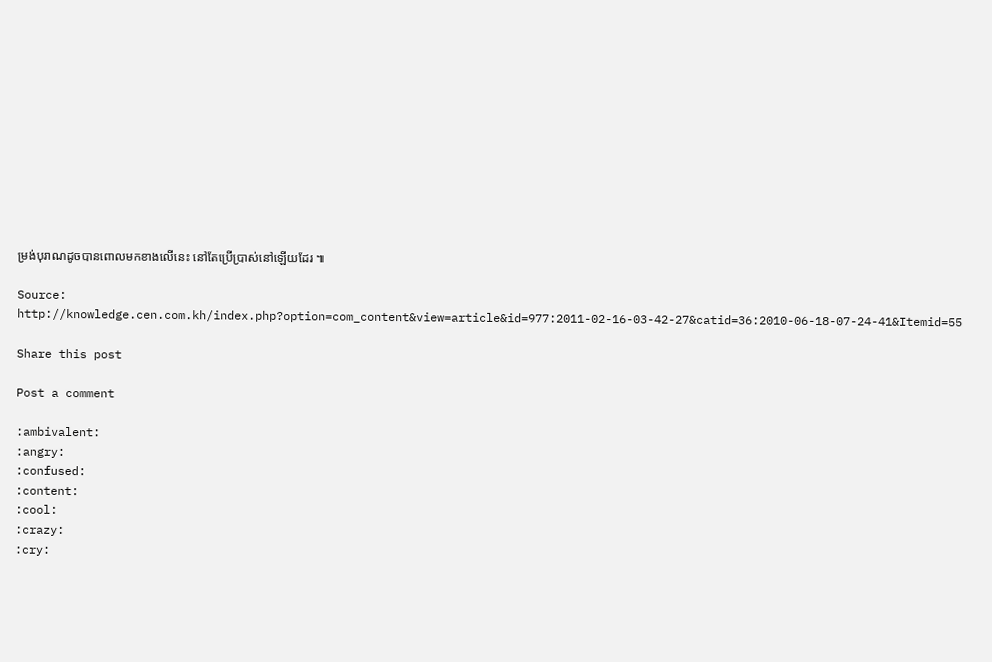ម្រង់បុរាណដូចបានពោលមកខាងលើនេះ នៅតែប្រើប្រាស់នៅឡើយដែរ ៕

Source: http://knowledge.cen.com.kh/index.php?option=com_content&view=article&id=977:2011-02-16-03-42-27&catid=36:2010-06-18-07-24-41&Itemid=55

Share this post

Post a comment

:ambivalent:
:angry:
:confused:
:content:
:cool:
:crazy:
:cry: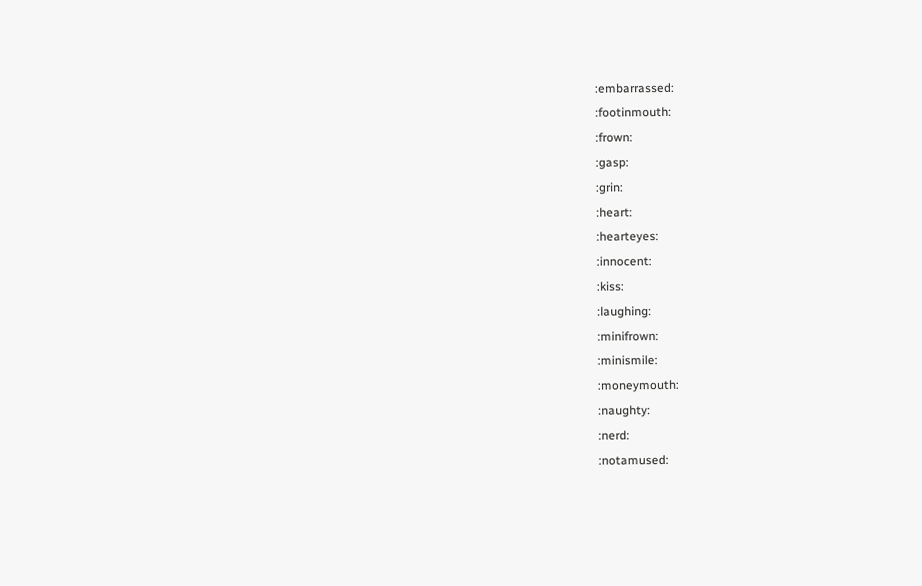:embarrassed:
:footinmouth:
:frown:
:gasp:
:grin:
:heart:
:hearteyes:
:innocent:
:kiss:
:laughing:
:minifrown:
:minismile:
:moneymouth:
:naughty:
:nerd:
:notamused: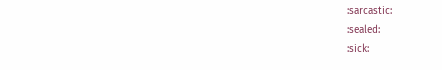:sarcastic:
:sealed:
:sick: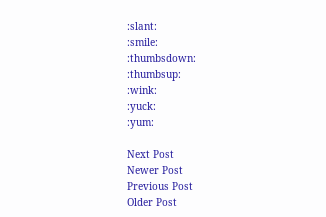:slant:
:smile:
:thumbsdown:
:thumbsup:
:wink:
:yuck:
:yum:

Next Post
Newer Post
Previous Post
Older Post